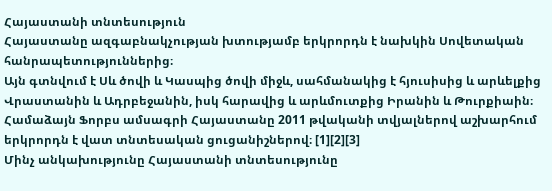Հայաստանի տնտեսություն
Հայաստանը ազգաբնակչության խտությամբ երկրորդն է նախկին Սովետական հանրապետություններից։
Այն գտնվում է Սև ծովի և Կասպից ծովի միջև, սահմանակից է հյուսիսից և արևելքից Վրաստանին և Ադրբեջանին, իսկ հարավից և արևմուտքից Իրանին և Թուրքիաին։
Համաձայն Ֆորբս ամսագրի Հայաստանը 2011 թվականի տվյալներով աշխարհում երկրորդն է վատ տնտեսական ցուցանիշներով։ [1][2][3]
Մինչ անկախությունը Հայաստանի տնտեսությունը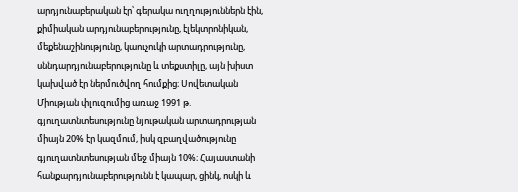արդյունաբերական էր՝ գերակա ուղղություններն էին, քիմիական արդյունաբերությունը, էլեկտրոնիկան, մեքենաշինությունը, կաուչուկի արտադրությունը, սննդարդյունաբերությունը և տեքստիլը, այն խիստ կախված էր ներմուծվող հումքից։ Սովետական Միության փլուզումից առաջ 1991 թ. գյուղատնտեսությունը նյութական արտադրության միայն 20% էր կազմում, իսկ զբաղվածությունը գյուղատնտեսության մեջ միայն 10%։ Հայաստանի հանքարդյունաբերությունն է կապար, ցինկ, ոսկի և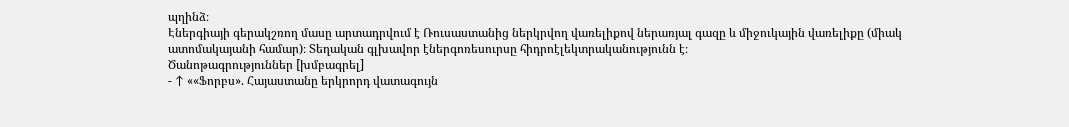պղինձ։
Էներգիայի գերակշռող մասը արտադրվում է Ռուսաստանից ներկրվող վառելիքով ներառյալ գազը և միջուկային վառելիքը (միակ ատոմակայանի համար)։ Տեղական գլխավոր էներգոռեսուրսը հիդրոէլեկտրականությունն է։
Ծանոթագրություններ [խմբագրել]
- ↑ ««Ֆորբս». Հայաստանը երկրորդ վատագույն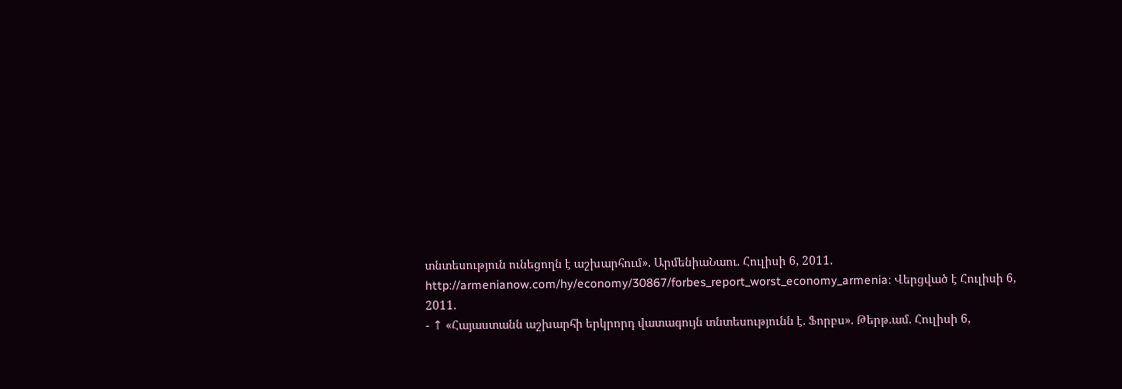տնտեսություն ունեցողն է աշխարհում». ԱրմենիաՆաու. Հուլիսի 6, 2011. http://armenianow.com/hy/economy/30867/forbes_report_worst_economy_armenia։ Վերցված է Հուլիսի 6, 2011.
- ↑ «Հայաստանն աշխարհի երկրորդ վատագույն տնտեսությունն է. Ֆորբս». Թերթ.ամ. Հուլիսի 6,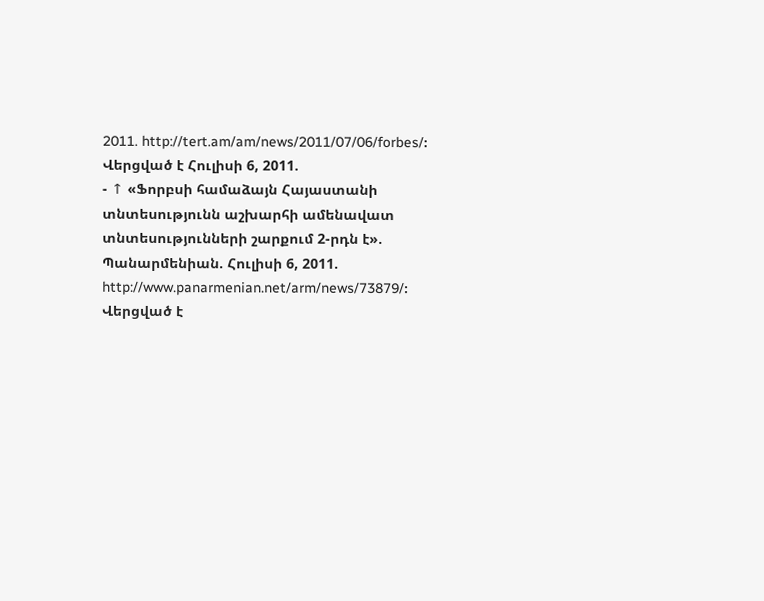2011. http://tert.am/am/news/2011/07/06/forbes/։ Վերցված է Հուլիսի 6, 2011.
- ↑ «Ֆորբսի համաձայն Հայաստանի տնտեսությունն աշխարհի ամենավատ տնտեսությունների շարքում 2-րդն է». Պանարմենիան. Հուլիսի 6, 2011. http://www.panarmenian.net/arm/news/73879/։ Վերցված է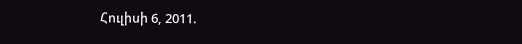Հուլիսի 6, 2011.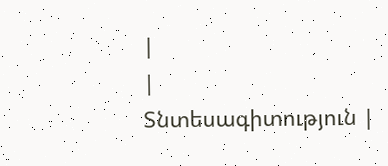|
|
Տնտեսագիտություն |